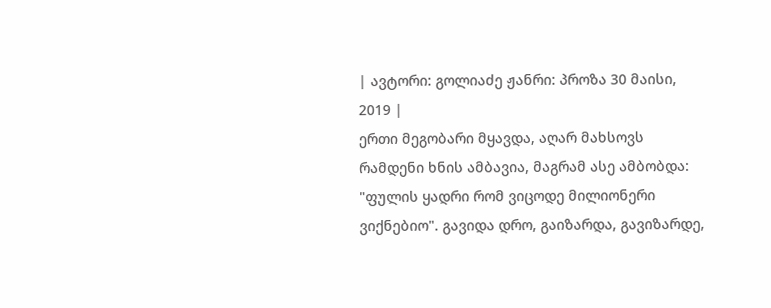| ავტორი: გოლიაძე ჟანრი: პროზა 30 მაისი, 2019 |
ერთი მეგობარი მყავდა, აღარ მახსოვს რამდენი ხნის ამბავია, მაგრამ ასე ამბობდა: "ფულის ყადრი რომ ვიცოდე მილიონერი ვიქნებიო". გავიდა დრო, გაიზარდა, გავიზარდე,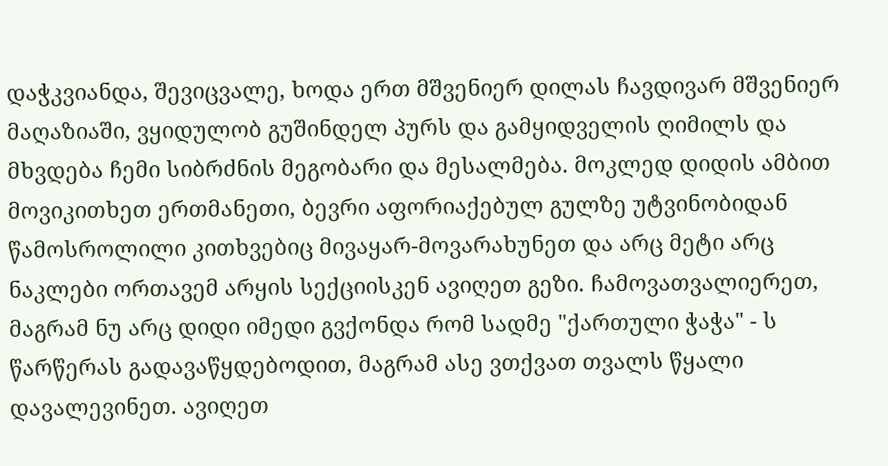დაჭკვიანდა, შევიცვალე, ხოდა ერთ მშვენიერ დილას ჩავდივარ მშვენიერ მაღაზიაში, ვყიდულობ გუშინდელ პურს და გამყიდველის ღიმილს და მხვდება ჩემი სიბრძნის მეგობარი და მესალმება. მოკლედ დიდის ამბით მოვიკითხეთ ერთმანეთი, ბევრი აფორიაქებულ გულზე უტვინობიდან წამოსროლილი კითხვებიც მივაყარ-მოვარახუნეთ და არც მეტი არც ნაკლები ორთავემ არყის სექციისკენ ავიღეთ გეზი. ჩამოვათვალიერეთ, მაგრამ ნუ არც დიდი იმედი გვქონდა რომ სადმე "ქართული ჭაჭა" - ს წარწერას გადავაწყდებოდით, მაგრამ ასე ვთქვათ თვალს წყალი დავალევინეთ. ავიღეთ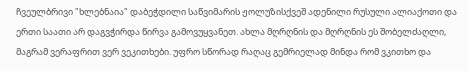ჩვეულბრივი "ხლებნაია" დაბეჭდილი საწვიმარის ჟოლუზისქვეშ ადენილი რუსული ალიაქოთი და ერთი საათი არ დაგვჭირდა წირვა გამოვუყვანეთ. ახლა მღრღნის და მღრღნის ეს შობელძაღლი, მაგრამ ვერაფრით ვერ ვეკითხები. უფრო სწორად რაღაც გემრიელად მინდა რომ ვკითხო და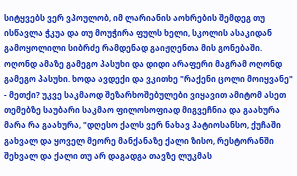სიტყვებს ვერ ვპოულობ, იმ ლარიანის აოხრების შემდეგ თუ ისწავლა ჭკუა და თუ მოუჭირა ფულს ხელი, სკოლის ასაკიდან გამოყოლილი სიბრძე რამდენად გაიჟღენთა მის გონებაში. ოღონდ ამაზე გამეგო პასუხი და დიდი არაფერი მაგრამ ოღონდ გამეგო პასუხი. ხოდა ავდექი და ვკითხე "რაქენი ცოლი მოიყვანე" - მეთქი? უკვე საკმაოდ შეზარხოშებულები ვიყავით ამიტომ ასეთ თემებზე საუბარი საკმაო ფილოსოფიად მიგვეჩნია და გაახურა მარა რა გაახურა, "დღესო ქალს ვერ ნახავ პატიოსანსო, ქუჩაში გახვალ და ყოველ მეორე მანქანაზე ქალი ზისო, რესტორანში შეხვალ და ქალი თუ არ დაგადგა თავზე ლუკმას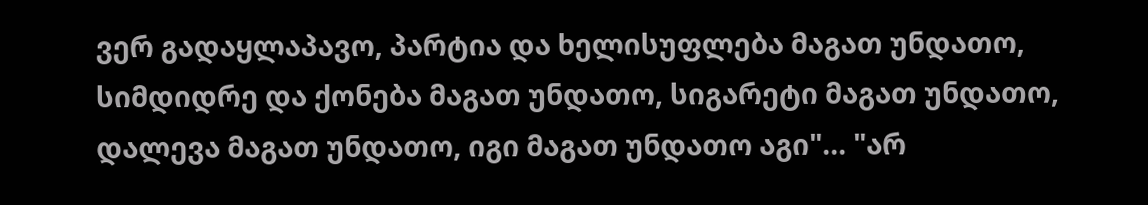ვერ გადაყლაპავო, პარტია და ხელისუფლება მაგათ უნდათო, სიმდიდრე და ქონება მაგათ უნდათო, სიგარეტი მაგათ უნდათო, დალევა მაგათ უნდათო, იგი მაგათ უნდათო აგი"... "არ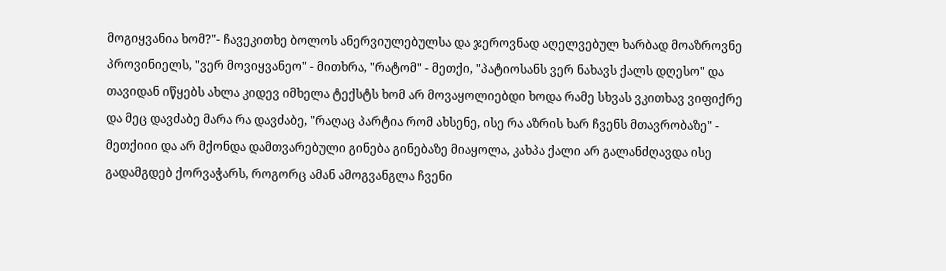მოგიყვანია ხომ?"- ჩავეკითხე ბოლოს ანერვიულებულსა და ჯეროვნად აღელვებულ ხარბად მოაზროვნე პროვინიელს, "ვერ მოვიყვანეო" - მითხრა, "რატომ" - მეთქი, "პატიოსანს ვერ ნახავს ქალს დღესო" და თავიდან იწყებს ახლა კიდევ იმხელა ტექსტს ხომ არ მოვაყოლიებდი ხოდა რამე სხვას ვკითხავ ვიფიქრე და მეც დავძაბე მარა რა დავძაბე, "რაღაც პარტია რომ ახსენე, ისე რა აზრის ხარ ჩვენს მთავრობაზე" - მეთქიიი და არ მქონდა დამთვარებული გინება გინებაზე მიაყოლა, კახპა ქალი არ გალანძღავდა ისე გადამგდებ ქორვაჭარს, როგორც ამან ამოგვანგლა ჩვენი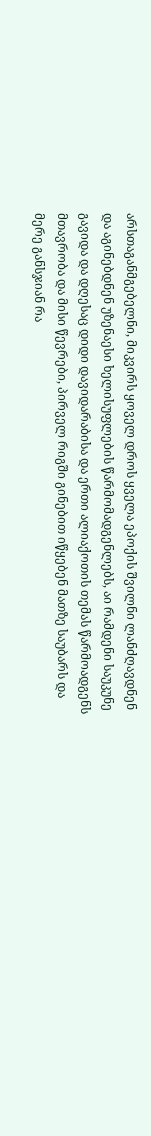არსთაგანმგებელნი, მიკვირს ყოველ დროს ყველა ეპოქის შვილნი ლანძღავდნენ და აგინებდნენ უზენაესი ხელისუფლების წარმომადგენლებს, აი რამდენი საუკუნე გავიდა და დღესაც დიდი დავიდარაბისა და ერთი ალიაქოთის თემას წარმოადგენს მთავრობა და მისი წევრები, პირველ რიგში გინებით იწყებენ მათზე საუბარს და მერე განსჯიან რა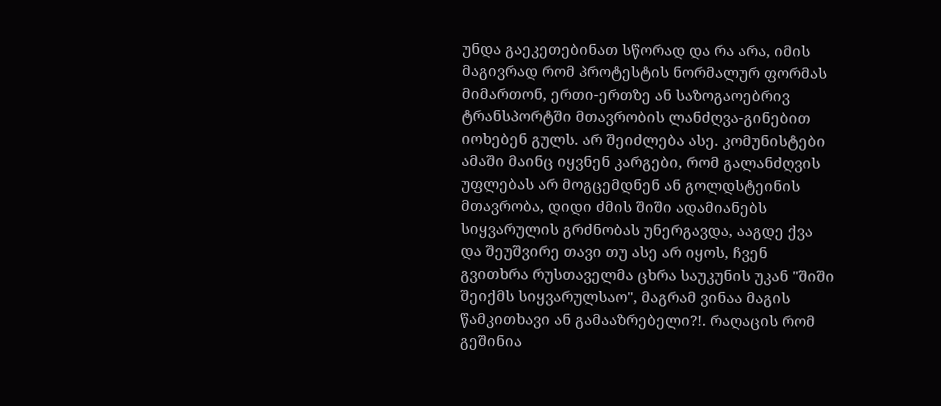უნდა გაეკეთებინათ სწორად და რა არა, იმის მაგივრად რომ პროტესტის ნორმალურ ფორმას მიმართონ, ერთი-ერთზე ან საზოგაოებრივ ტრანსპორტში მთავრობის ლანძღვა-გინებით იოხებენ გულს. არ შეიძლება ასე. კომუნისტები ამაში მაინც იყვნენ კარგები, რომ გალანძღვის უფლებას არ მოგცემდნენ ან გოლდსტეინის მთავრობა, დიდი ძმის შიში ადამიანებს სიყვარულის გრძნობას უნერგავდა, ააგდე ქვა და შეუშვირე თავი თუ ასე არ იყოს, ჩვენ გვითხრა რუსთაველმა ცხრა საუკუნის უკან "შიში შეიქმს სიყვარულსაო", მაგრამ ვინაა მაგის წამკითხავი ან გამააზრებელი?!. რაღაცის რომ გეშინია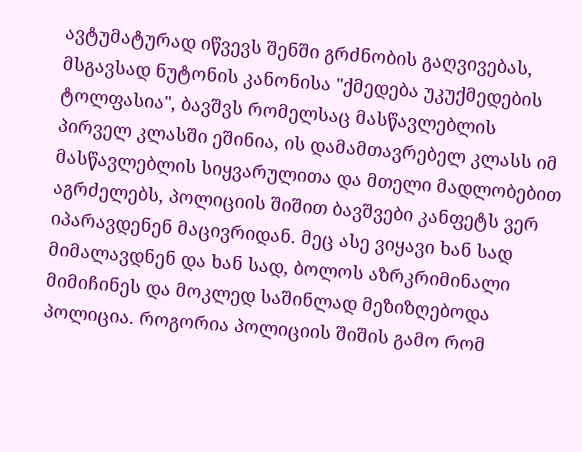ავტუმატურად იწვევს შენში გრძნობის გაღვივებას, მსგავსად ნუტონის კანონისა "ქმედება უკუქმედების ტოლფასია", ბავშვს რომელსაც მასწავლებლის პირველ კლასში ეშინია, ის დამამთავრებელ კლასს იმ მასწავლებლის სიყვარულითა და მთელი მადლობებით აგრძელებს, პოლიციის შიშით ბავშვები კანფეტს ვერ იპარავდენენ მაცივრიდან. მეც ასე ვიყავი ხან სად მიმალავდნენ და ხან სად, ბოლოს აზრკრიმინალი მიმიჩინეს და მოკლედ საშინლად მეზიზღებოდა პოლიცია. როგორია პოლიციის შიშის გამო რომ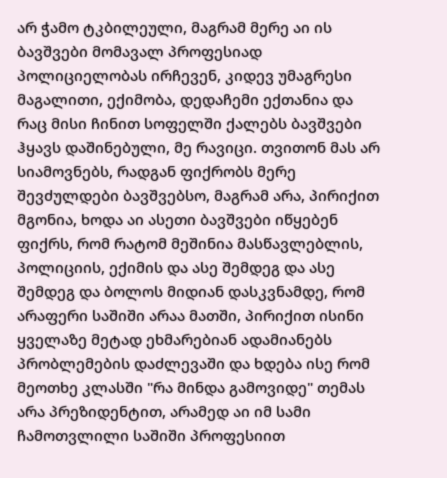არ ჭამო ტკბილეული, მაგრამ მერე აი ის ბავშვები მომავალ პროფესიად პოლიციელობას ირჩევენ, კიდევ უმაგრესი მაგალითი, ექიმობა, დედაჩემი ექთანია და რაც მისი ჩინით სოფელში ქალებს ბავშვები ჰყავს დაშინებული, მე რავიცი. თვითონ მას არ სიამოვნებს, რადგან ფიქრობს მერე შევძულდები ბავშვებსო, მაგრამ არა, პირიქით მგონია, ხოდა აი ასეთი ბავშვები იწყებენ ფიქრს, რომ რატომ მეშინია მასწავლებლის, პოლიციის, ექიმის და ასე შემდეგ და ასე შემდეგ და ბოლოს მიდიან დასკვნამდე, რომ არაფერი საშიში არაა მათში, პირიქით ისინი ყველაზე მეტად ეხმარებიან ადამიანებს პრობლემების დაძლევაში და ხდება ისე რომ მეოთხე კლასში "რა მინდა გამოვიდე" თემას არა პრეზიდენტით, არამედ აი იმ სამი ჩამოთვლილი საშიში პროფესიით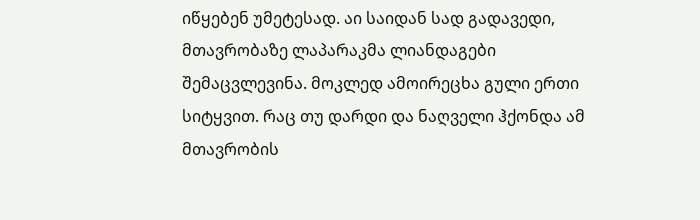იწყებენ უმეტესად. აი საიდან სად გადავედი, მთავრობაზე ლაპარაკმა ლიანდაგები შემაცვლევინა. მოკლედ ამოირეცხა გული ერთი სიტყვით. რაც თუ დარდი და ნაღველი ჰქონდა ამ მთავრობის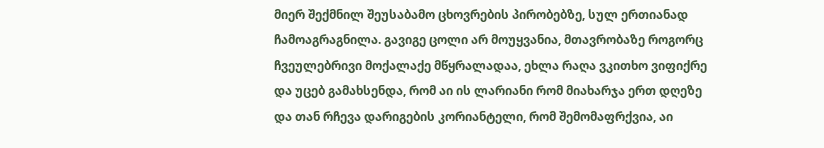მიერ შექმნილ შეუსაბამო ცხოვრების პირობებზე, სულ ერთიანად ჩამოაგრაგნილა. გავიგე ცოლი არ მოუყვანია, მთავრობაზე როგორც ჩვეულებრივი მოქალაქე მწყრალადაა, ეხლა რაღა ვკითხო ვიფიქრე და უცებ გამახსენდა, რომ აი ის ლარიანი რომ მიახარჯა ერთ დღეზე და თან რჩევა დარიგების კორიანტელი, რომ შემომაფრქვია, აი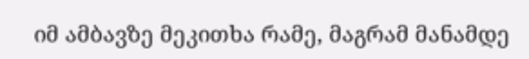იმ ამბავზე მეკითხა რამე, მაგრამ მანამდე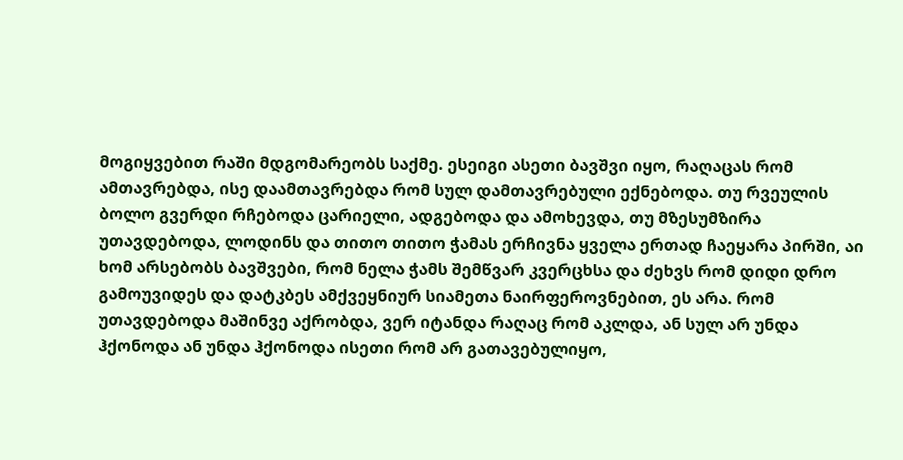მოგიყვებით რაში მდგომარეობს საქმე. ესეიგი ასეთი ბავშვი იყო, რაღაცას რომ ამთავრებდა, ისე დაამთავრებდა რომ სულ დამთავრებული ექნებოდა. თუ რვეულის ბოლო გვერდი რჩებოდა ცარიელი, ადგებოდა და ამოხევდა, თუ მზესუმზირა უთავდებოდა, ლოდინს და თითო თითო ჭამას ერჩივნა ყველა ერთად ჩაეყარა პირში, აი ხომ არსებობს ბავშვები, რომ ნელა ჭამს შემწვარ კვერცხსა და ძეხვს რომ დიდი დრო გამოუვიდეს და დატკბეს ამქვეყნიურ სიამეთა ნაირფეროვნებით, ეს არა. რომ უთავდებოდა მაშინვე აქრობდა, ვერ იტანდა რაღაც რომ აკლდა, ან სულ არ უნდა ჰქონოდა ან უნდა ჰქონოდა ისეთი რომ არ გათავებულიყო,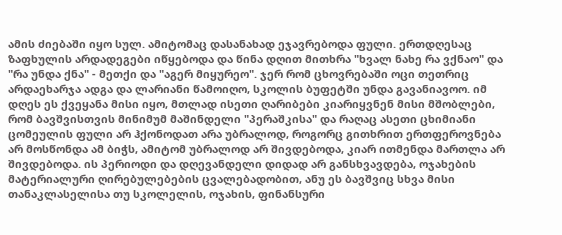ამის ძიებაში იყო სულ. ამიტომაც დასანახად ეჯავრებოდა ფული. ერთდღესაც ზაფხულის არდადეგები იწყებოდა და წინა დღით მითხრა "ხვალ ნახე რა ვქნაო" და "რა უნდა ქნა" - მეთქი და "აგერ მიყურეო". ჯერ რომ ცხოვრებაში ოცი თეთრიც არდაეხარჯა ადგა და ლარიანი წამოიღო, სკოლის ბუფეტში უნდა გავანიავოო. იმ დღეს ეს ქვეყანა მისი იყო, მთლად ისეთი ღარიბები კიარიყვნენ მისი მშობლები, რომ ბავშვისთვის მინიმუმ მაშინდელი "პერაშკისა" და რაღაც ასეთი ცხიმიანი ცომეულის ფული არ ჰქონოდათ არა უბრალოდ, როგორც გითხრით ერთფეროვნება არ მოსწონდა ამ ბიჭს, ამიტომ უბრალოდ არ შივდებოდა, კიარ ითმენდა მართლა არ შივდებოდა. ის პერიოდი და დღევანდელი დიდად არ განსხვავდება, ოჯახების მატერიალური ღირებულებების ცვალებადობით, ანუ ეს ბავშვიც სხვა მისი თანაკლასელისა თუ სკოლელის, ოჯახის, ფინანსური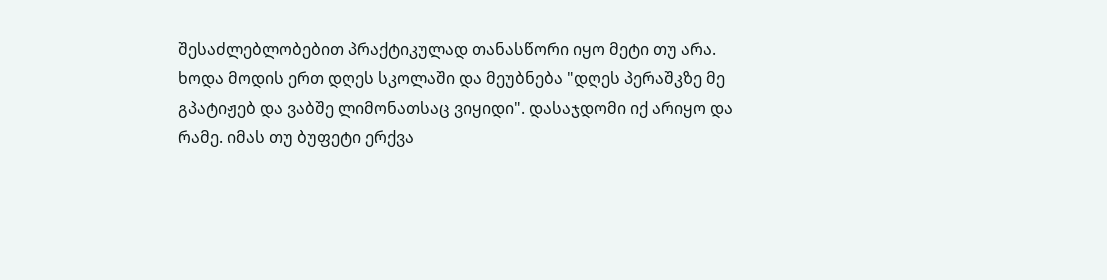შესაძლებლობებით პრაქტიკულად თანასწორი იყო მეტი თუ არა. ხოდა მოდის ერთ დღეს სკოლაში და მეუბნება "დღეს პერაშკზე მე გპატიჟებ და ვაბშე ლიმონათსაც ვიყიდი". დასაჯდომი იქ არიყო და რამე. იმას თუ ბუფეტი ერქვა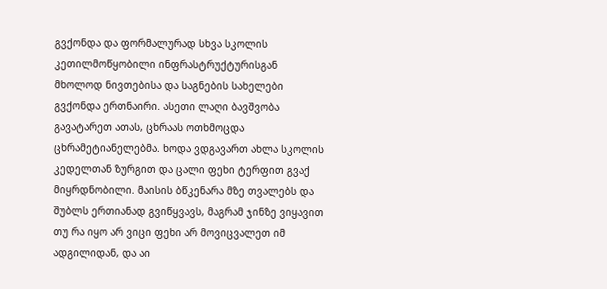გვქონდა და ფორმალურად სხვა სკოლის კეთილმოწყობილი ინფრასტრუქტურისგან მხოლოდ ნივთებისა და საგნების სახელები გვქონდა ერთნაირი. ასეთი ლაღი ბავშვობა გავატარეთ ათას, ცხრაას ოთხმოცდა ცხრამეტიანელებმა. ხოდა ვდგავართ ახლა სკოლის კედელთან ზურგით და ცალი ფეხი ტერფით გვაქ მიყრდნობილი. მაისის ბწკენარა მზე თვალებს და შუბლს ერთიანად გვიწყვავს, მაგრამ ჯინზე ვიყავით თუ რა იყო არ ვიცი ფეხი არ მოვიცვალეთ იმ ადგილიდან, და აი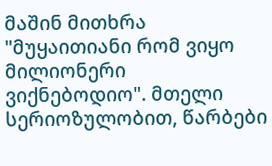მაშინ მითხრა "მუყაითიანი რომ ვიყო მილიონერი ვიქნებოდიო". მთელი სერიოზულობით, წარბები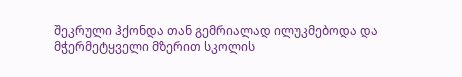შეკრული ჰქონდა თან გემრიალად ილუკმებოდა და მჭერმეტყველი მზერით სკოლის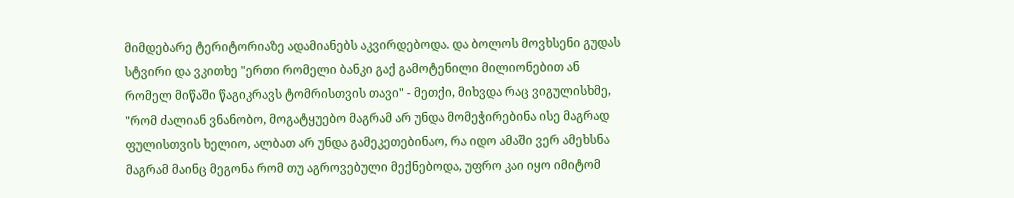მიმდებარე ტერიტორიაზე ადამიანებს აკვირდებოდა. და ბოლოს მოვხსენი გუდას სტვირი და ვკითხე "ერთი რომელი ბანკი გაქ გამოტენილი მილიონებით ან რომელ მიწაში წაგიკრავს ტომრისთვის თავი" - მეთქი, მიხვდა რაც ვიგულისხმე, "რომ ძალიან ვნანობო, მოგატყუებო მაგრამ არ უნდა მომეჭირებინა ისე მაგრად ფულისთვის ხელიო, ალბათ არ უნდა გამეკეთებინაო, რა იდო ამაში ვერ ამეხსნა მაგრამ მაინც მეგონა რომ თუ აგროვებული მექნებოდა, უფრო კაი იყო იმიტომ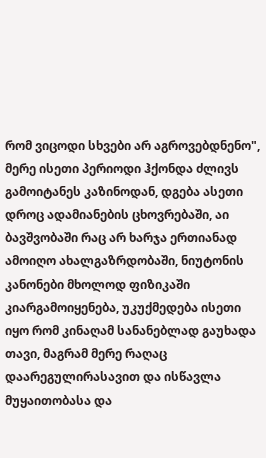რომ ვიცოდი სხვები არ აგროვებდნენო", მერე ისეთი პერიოდი ჰქონდა ძლივს გამოიტანეს კაზინოდან, დგება ასეთი დროც ადამიანების ცხოვრებაში, აი ბავშვობაში რაც არ ხარჯა ერთიანად ამოიღო ახალგაზრდობაში, ნიუტონის კანონები მხოლოდ ფიზიკაში კიარგამოიყენება, უკუქმედება ისეთი იყო რომ კინაღამ სანანებლად გაუხადა თავი, მაგრამ მერე რაღაც დაარეგულირასავით და ისწავლა მუყაითობასა და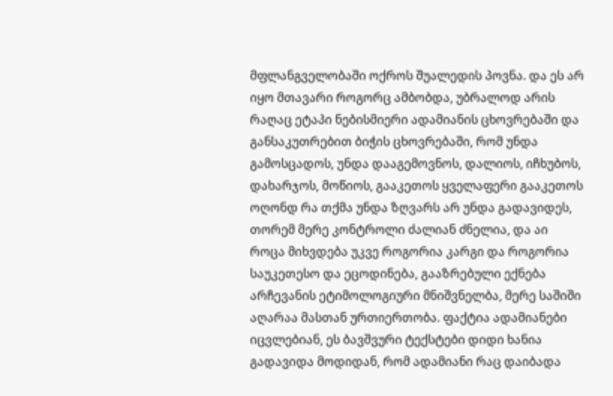მფლანგველობაში ოქროს შუალედის პოვნა. და ეს არ იყო მთავარი როგორც ამბობდა, უბრალოდ არის რაღაც ეტაპი ნებისმიერი ადამიანის ცხოვრებაში და განსაკუთრებით ბიჭის ცხოვრებაში, რომ უნდა გამოსცადოს, უნდა დააგემოვნოს, დალიოს, იჩხუბოს, დახარჯოს, მოწიოს, გააკეთოს ყველაფერი გააკეთოს ოღონდ რა თქმა უნდა ზღვარს არ უნდა გადავიდეს, თორემ მერე კონტროლი ძალიან ძნელია, და აი როცა მიხვდება უკვე როგორია კარგი და როგორია საუკეთესო და ეცოდინება, გააზრებული ექნება არჩევანის ეტიმოლოგიური მნიშვნელბა, მერე საშიში აღარაა მასთან ურთიერთობა. ფაქტია ადამიანები იცვლებიან, ეს ბავშვური ტექსტები დიდი ხანია გადავიდა მოდიდან, რომ ადამიანი რაც დაიბადა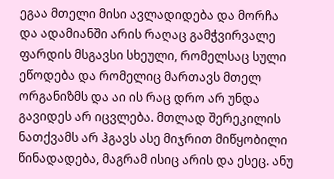ეგაა მთელი მისი ავლადიდება და მორჩა და ადამიანში არის რაღაც გამჭვირვალე ფარდის მსგავსი სხეული, რომელსაც სული ეწოდება და რომელიც მართავს მთელ ორგანიზმს და აი ის რაც დრო არ უნდა გავიდეს არ იცვლება. მთლად შერეკილის ნათქვამს არ ჰგავს ასე მიჯრით მიწყობილი წინადადება, მაგრამ ისიც არის და ესეც. ანუ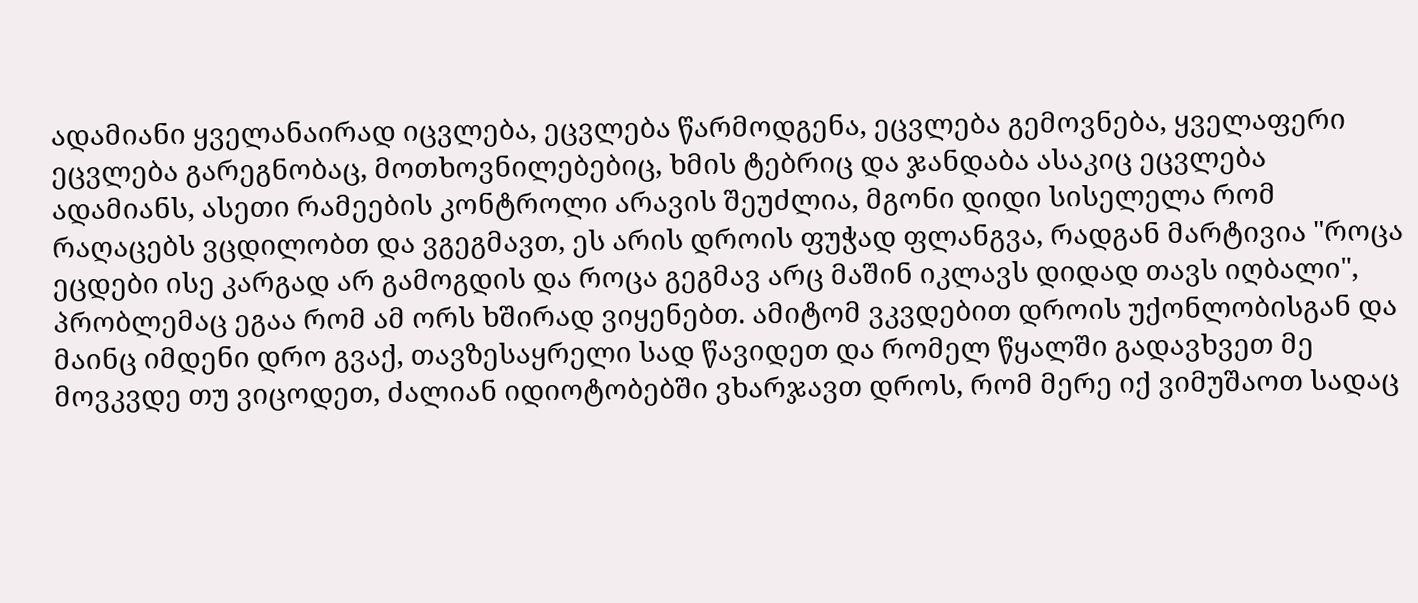ადამიანი ყველანაირად იცვლება, ეცვლება წარმოდგენა, ეცვლება გემოვნება, ყველაფერი ეცვლება გარეგნობაც, მოთხოვნილებებიც, ხმის ტებრიც და ჯანდაბა ასაკიც ეცვლება ადამიანს, ასეთი რამეების კონტროლი არავის შეუძლია, მგონი დიდი სისელელა რომ რაღაცებს ვცდილობთ და ვგეგმავთ, ეს არის დროის ფუჭად ფლანგვა, რადგან მარტივია "როცა ეცდები ისე კარგად არ გამოგდის და როცა გეგმავ არც მაშინ იკლავს დიდად თავს იღბალი", პრობლემაც ეგაა რომ ამ ორს ხშირად ვიყენებთ. ამიტომ ვკვდებით დროის უქონლობისგან და მაინც იმდენი დრო გვაქ, თავზესაყრელი სად წავიდეთ და რომელ წყალში გადავხვეთ მე მოვკვდე თუ ვიცოდეთ, ძალიან იდიოტობებში ვხარჯავთ დროს, რომ მერე იქ ვიმუშაოთ სადაც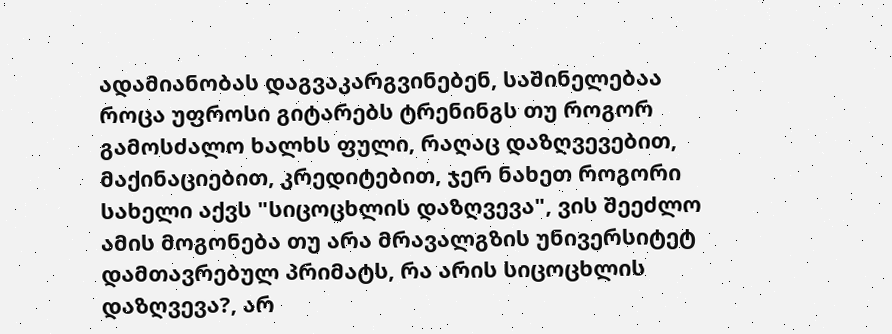ადამიანობას დაგვაკარგვინებენ, საშინელებაა როცა უფროსი გიტარებს ტრენინგს თუ როგორ გამოსძალო ხალხს ფული, რაღაც დაზღვევებით, მაქინაციებით, კრედიტებით, ჯერ ნახეთ როგორი სახელი აქვს "სიცოცხლის დაზღვევა", ვის შეეძლო ამის მოგონება თუ არა მრავალგზის უნივერსიტეტ დამთავრებულ პრიმატს, რა არის სიცოცხლის დაზღვევა?, არ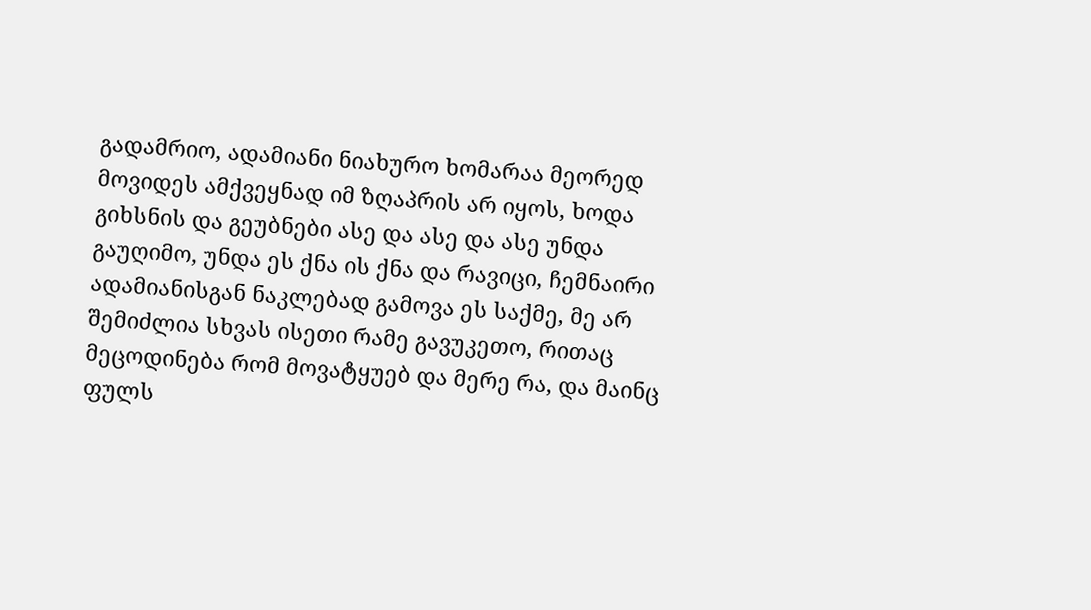გადამრიო, ადამიანი ნიახურო ხომარაა მეორედ მოვიდეს ამქვეყნად იმ ზღაპრის არ იყოს, ხოდა გიხსნის და გეუბნები ასე და ასე და ასე უნდა გაუღიმო, უნდა ეს ქნა ის ქნა და რავიცი, ჩემნაირი ადამიანისგან ნაკლებად გამოვა ეს საქმე, მე არ შემიძლია სხვას ისეთი რამე გავუკეთო, რითაც მეცოდინება რომ მოვატყუებ და მერე რა, და მაინც ფულს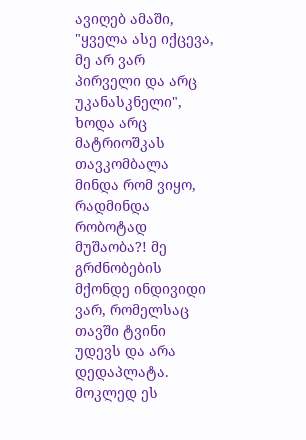ავიღებ ამაში, "ყველა ასე იქცევა, მე არ ვარ პირველი და არც უკანასკნელი", ხოდა არც მატრიოშკას თავკომბალა მინდა რომ ვიყო, რადმინდა რობოტად მუშაობა?! მე გრძნობების მქონდე ინდივიდი ვარ, რომელსაც თავში ტვინი უდევს და არა დედაპლატა. მოკლედ ეს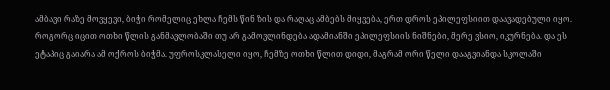ამბავი რაზე მოვყევი, ბიჭი რომელიც ეხლა ჩემს წინ ზის და რაღაც ამბებს მიყვება, ერთ დროს ეპილეფსიით დაავადებული იყო. როგორც იცით ოთხი წლის განმავლობაში თუ არ გამოვლინდება ადამიანში ეპილეფსიის ნიშნები, მერე ვსიო, იკურნება. და ეს ეტაპიც გაიარა ამ ოქროს ბიჭმა. უფროსკლასელი იყო, ჩემზე ოთხი წლით დიდი, მაგრამ ორი წელი დააგვიანდა სკოლაში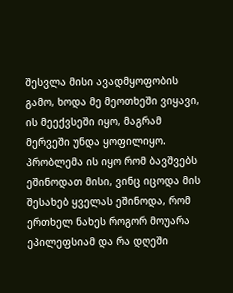შესვლა მისი ავადმყოფობის გამო, ხოდა მე მეოთხეში ვიყავი, ის მეექვსეში იყო, მაგრამ მერვეში უნდა ყოფილიყო. პრობლემა ის იყო რომ ბავშვებს ეშინოდათ მისი, ვინც იცოდა მის შესახებ ყველას ეშინოდა, რომ ერთხელ ნახეს როგორ მოუარა ეპილეფსიამ და რა დღეში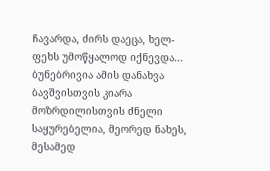ჩავარდა, ძირს დაეცა, ხელ-ფეხს უმოწყალოდ იქნევდა... ბუნებრივია ამის დანახვა ბავშვისთვის კიარა მოზრდილისთვის ძნელი საყურებელია, მეორედ ნახეს, მესამედ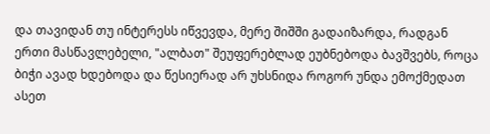და თავიდან თუ ინტერესს იწვევდა, მერე შიშში გადაიზარდა, რადგან ერთი მასწავლებელი, "ალბათ" შეუფერებლად ეუბნებოდა ბავშვებს, როცა ბიჭი ავად ხდებოდა და წესიერად არ უხსნიდა როგორ უნდა ემოქმედათ ასეთ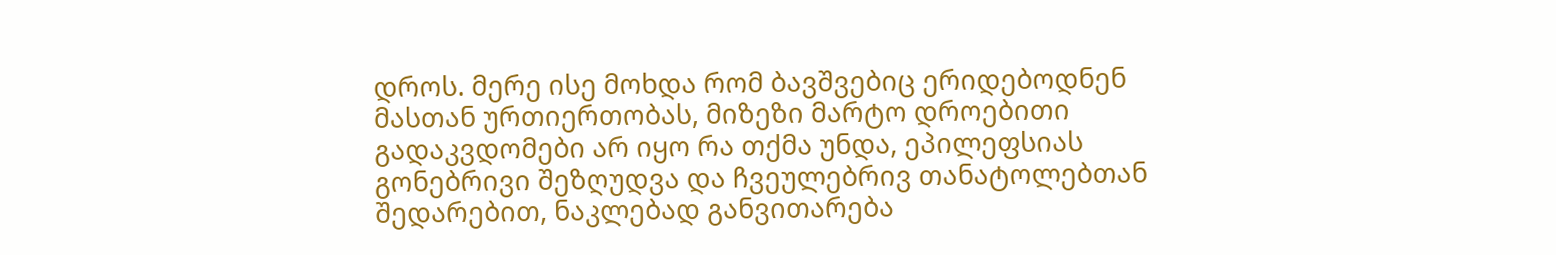დროს. მერე ისე მოხდა რომ ბავშვებიც ერიდებოდნენ მასთან ურთიერთობას, მიზეზი მარტო დროებითი გადაკვდომები არ იყო რა თქმა უნდა, ეპილეფსიას გონებრივი შეზღუდვა და ჩვეულებრივ თანატოლებთან შედარებით, ნაკლებად განვითარება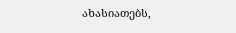ახასიათებს,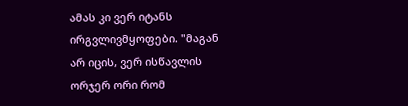ამას კი ვერ იტანს ირგვლივმყოფები. "მაგან არ იცის, ვერ ისწავლის ორჯერ ორი რომ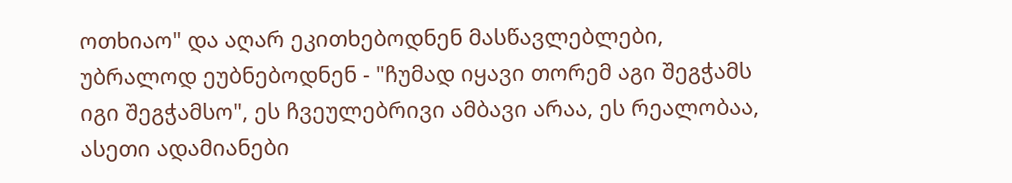ოთხიაო" და აღარ ეკითხებოდნენ მასწავლებლები, უბრალოდ ეუბნებოდნენ - "ჩუმად იყავი თორემ აგი შეგჭამს იგი შეგჭამსო", ეს ჩვეულებრივი ამბავი არაა, ეს რეალობაა, ასეთი ადამიანები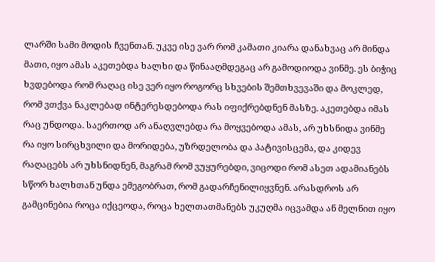ლარში სამი მოდის ჩვენთან. უკვე ისე ვარ რომ კამათი კიარა დანახვაც არ მინდა მათი, იყო ამას აკეთებდა ხალხი და წინააღმდეგაც არ გამოდიოდა ვინმე. ეს ბიჭიც ხვდებოდა რომ რაღაც ისე ვერ იყო როგორც სხვების შემთხვევაში და მოკლედ, რომ ვთქვა ნაკლებად ინტერესდებოდა რას იფიქრებდნენ მასზე. აკეთებდა იმას რაც უნდოდა. საერთოდ არ ანაღვლებდა რა მოყვებოდა ამას, არ უხსნიდა ვინმე რა იყო სირცხვილი და მორიდება, უზრდელობა და პატივისცემა, და კიდევ რაღაცებს არ უხსნიდნენ, მაგრამ რომ ვუყურებდი, ვიცოდი რომ ასეთ ადამიანებს სწორ ხალხთან უნდა ემეგობრათ, რომ გადარჩენილიყვნენ. არასდროს არ გამცინებია როცა იქცეოდა, როცა ხელთათმანებს უკუღმა იცვამდა ან მელნით იყო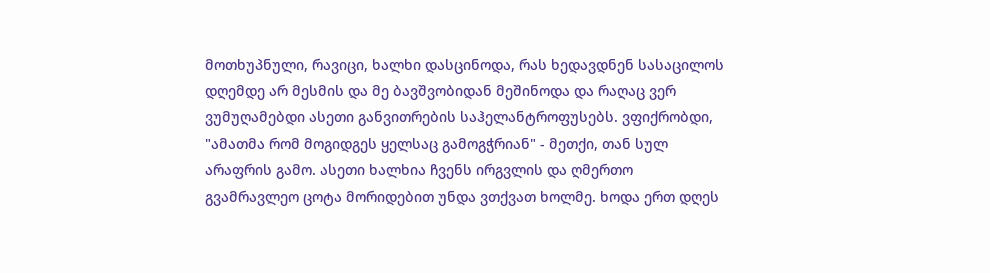მოთხუპნული, რავიცი, ხალხი დასცინოდა, რას ხედავდნენ სასაცილოს დღემდე არ მესმის და მე ბავშვობიდან მეშინოდა და რაღაც ვერ ვუმუღამებდი ასეთი განვითრების საჰელანტროფუსებს. ვფიქრობდი, "ამათმა რომ მოგიდგეს ყელსაც გამოგჭრიან" - მეთქი, თან სულ არაფრის გამო. ასეთი ხალხია ჩვენს ირგვლის და ღმერთო გვამრავლეო ცოტა მორიდებით უნდა ვთქვათ ხოლმე. ხოდა ერთ დღეს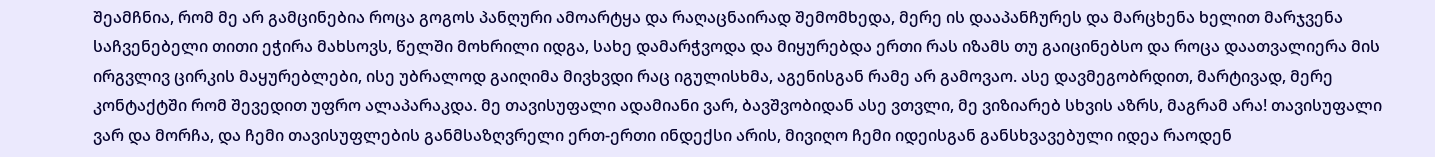შეამჩნია, რომ მე არ გამცინებია როცა გოგოს პანღური ამოარტყა და რაღაცნაირად შემომხედა, მერე ის დააპანჩურეს და მარცხენა ხელით მარჯვენა საჩვენებელი თითი ეჭირა მახსოვს, წელში მოხრილი იდგა, სახე დამარჭვოდა და მიყურებდა ერთი რას იზამს თუ გაიცინებსო და როცა დაათვალიერა მის ირგვლივ ცირკის მაყურებლები, ისე უბრალოდ გაიღიმა მივხვდი რაც იგულისხმა, აგენისგან რამე არ გამოვაო. ასე დავმეგობრდით, მარტივად, მერე კონტაქტში რომ შევედით უფრო ალაპარაკდა. მე თავისუფალი ადამიანი ვარ, ბავშვობიდან ასე ვთვლი, მე ვიზიარებ სხვის აზრს, მაგრამ არა! თავისუფალი ვარ და მორჩა, და ჩემი თავისუფლების განმსაზღვრელი ერთ-ერთი ინდექსი არის, მივიღო ჩემი იდეისგან განსხვავებული იდეა რაოდენ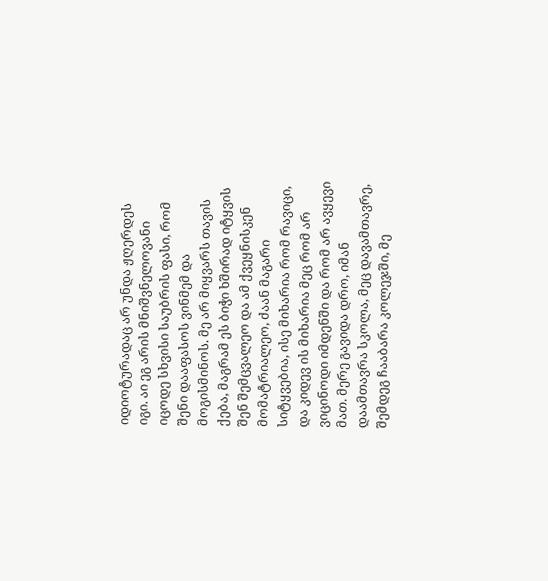იდიოტურადაც არ უნდა ჟღერდეს იგი. აი ეგ არის მნიშვნელოვანი იცოდე სხვისი საუბრის ფასი, რომ შენი დააფასოს ვინმემ და მოგისმინოს. მე არ მიყვარს თავის ქება, მაგრამ ეს ბიჭი ხშირად იტყვის შენ შემცვალეო და ამ ქვეყნისკენ მომატრიალეო, ძაან მაგარი სიტყვებია, ისე მიხარია რომ რავიცი, და კიდევ ის მიხარია მეც რომ არ ვიცინოდი იმდენში და რომ არ ავყევი მათ. მერე გავიდა დრო, იმან დაამთავრა სკოლა, მეც დავამთავრე, შემდეგ ჩააბარა კოლეჯში, მე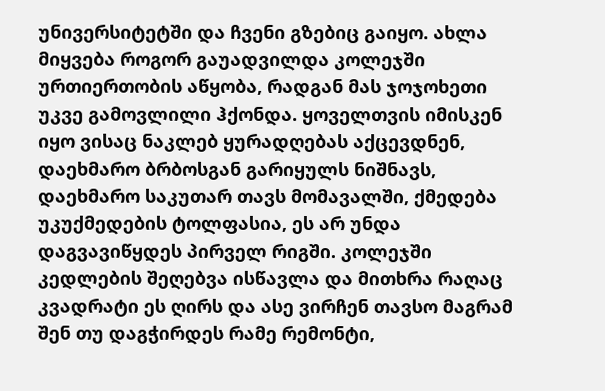უნივერსიტეტში და ჩვენი გზებიც გაიყო. ახლა მიყვება როგორ გაუადვილდა კოლეჯში ურთიერთობის აწყობა, რადგან მას ჯოჯოხეთი უკვე გამოვლილი ჰქონდა. ყოველთვის იმისკენ იყო ვისაც ნაკლებ ყურადღებას აქცევდნენ, დაეხმარო ბრბოსგან გარიყულს ნიშნავს, დაეხმარო საკუთარ თავს მომავალში, ქმედება უკუქმედების ტოლფასია, ეს არ უნდა დაგვავიწყდეს პირველ რიგში. კოლეჯში კედლების შეღებვა ისწავლა და მითხრა რაღაც კვადრატი ეს ღირს და ასე ვირჩენ თავსო მაგრამ შენ თუ დაგჭირდეს რამე რემონტი,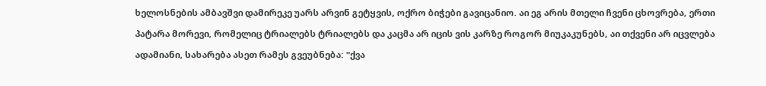ხელოსნების ამბავშვი დამირეკე უარს არვინ გეტყვის, ოქრო ბიჭები გავიცანიო. აი ეგ არის მთელი ჩვენი ცხოვრება, ერთი პატარა მორევი, რომელიც ტრიალებს ტრიალებს და კაცმა არ იცის ვის კარზე როგორ მიუკაკუნებს, აი თქვენი არ იცვლება ადამიანი, სახარება ასეთ რამეს გვეუბნება: "ქვა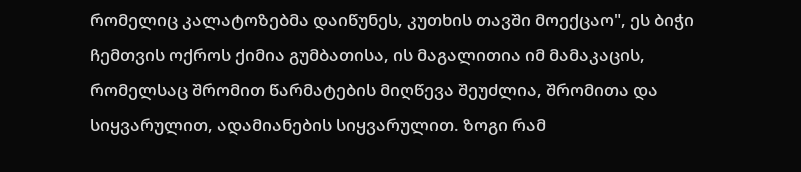რომელიც კალატოზებმა დაიწუნეს, კუთხის თავში მოექცაო", ეს ბიჭი ჩემთვის ოქროს ქიმია გუმბათისა, ის მაგალითია იმ მამაკაცის, რომელსაც შრომით წარმატების მიღწევა შეუძლია, შრომითა და სიყვარულით, ადამიანების სიყვარულით. ზოგი რამ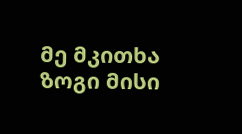მე მკითხა ზოგი მისი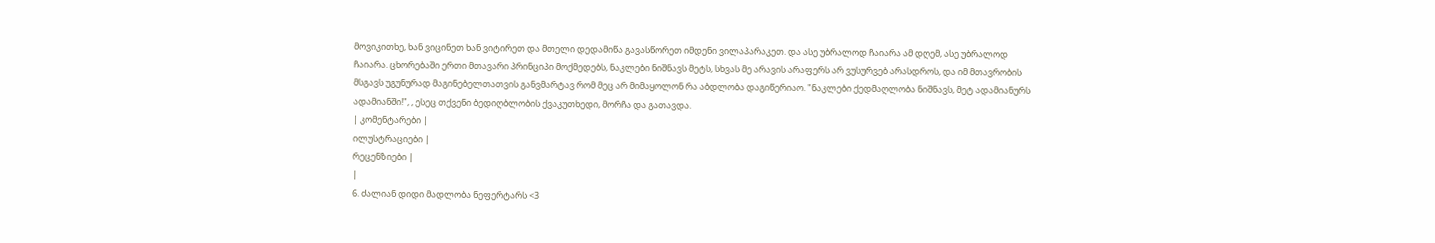მოვიკითხე, ხან ვიცინეთ ხან ვიტირეთ და მთელი დედამიწა გავასწორეთ იმდენი ვილაპარაკეთ. და ასე უბრალოდ ჩაიარა ამ დღემ, ასე უბრალოდ ჩაიარა. ცხორებაში ერთი მთავარი პრინციპი მოქმედებს, ნაკლები ნიშნავს მეტს, სხვას მე არავის არაფერს არ ვუსურვებ არასდროს, და იმ მთავრობის მსგავს უგუნურად მაგინებელთათვის განვმარტავ რომ მეც არ მიმაყოლონ რა აბდლობა დაგიწერიაო. "ნაკლები ქედმაღლობა ნიშნავს, მეტ ადამიანურს ადამიანში!", , ესეც თქვენი ბედიღბლობის ქვაკუთხედი, მორჩა და გათავდა.
| კომენტარები |
ილუსტრაციები |
რეცენზიები |
|
6. ძალიან დიდი მადლობა ნეფერტარს <3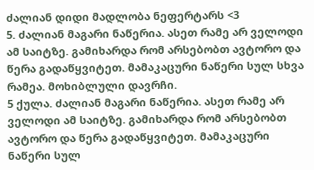ძალიან დიდი მადლობა ნეფერტარს <3
5. ძალიან მაგარი ნაწერია. ასეთ რამე არ ველოდი ამ საიტზე. გამიხარდა რომ არსებობთ ავტორო და წერა გადაწყვიტეთ. მამაკაცური ნაწერი სულ სხვა რამეა. მოხიბლული დავრჩი.
5 ქულა. ძალიან მაგარი ნაწერია. ასეთ რამე არ ველოდი ამ საიტზე. გამიხარდა რომ არსებობთ ავტორო და წერა გადაწყვიტეთ. მამაკაცური ნაწერი სულ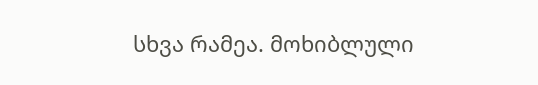სხვა რამეა. მოხიბლული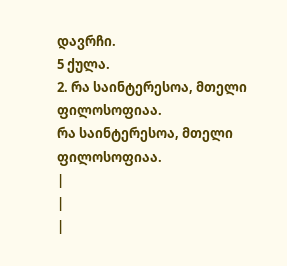დავრჩი.
5 ქულა.
2. რა საინტერესოა, მთელი ფილოსოფიაა.
რა საინტერესოა, მთელი ფილოსოფიაა.
|
|
|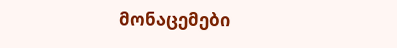მონაცემები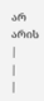არ არის |
|
|